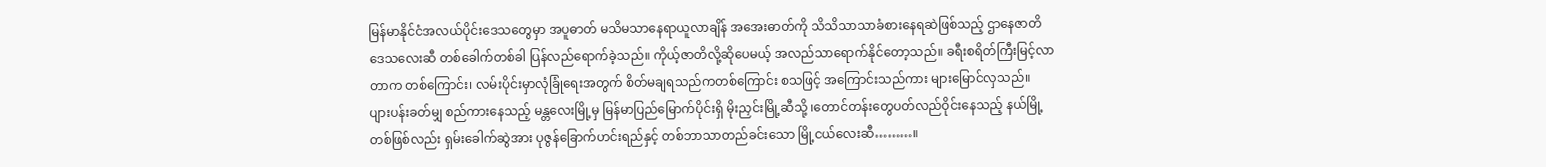မြန်မာနိုင်ငံအလယ်ပိုင်းဒေသတွေမှာ အပူဓာတ် မသိမသာနေရာယူလာချိန် အအေးဓာတ်ကို သိသိသာသာခံစားနေရဆဲဖြစ်သည့် ဌာနေဇာတိ ဒေသလေးဆီ တစ်ခေါက်တစ်ခါ ပြန်လည်ရောက်ခဲ့သည်။ ကိုယ့်ဇာတိလို့ဆိုပေမယ့် အလည်သာရောက်နိုင်တော့သည်။ ခရီးစရိတ်ကြီးမြင့်လာတာက တစ်ကြောင်း၊ လမ်းပိုင်းမှာလုံခြုံရေးအတွက် စိတ်မချရသည်ကတစ်ကြောင်း စသဖြင့် အကြောင်းသည်ကား များမြောင်လှသည်။
ပျားပန်းခတ်မျှ စည်ကားနေသည့် မန္တလေးမြို့မှ မြန်မာပြည်မြောက်ပိုင်းရှိ မိုးညှင်းမြို့ဆီသို့ ၊တောင်တန်းတွေပတ်လည်ဝိုင်းနေသည့် နယ်မြို့တစ်ဖြစ်လည်း ရှမ်းခေါက်ဆွဲအား ပုဇွန်ခြောက်ဟင်းရည်နှင့် တစ်ဘာသာတည်ခင်းသော မြို့ငယ်လေးဆီ………။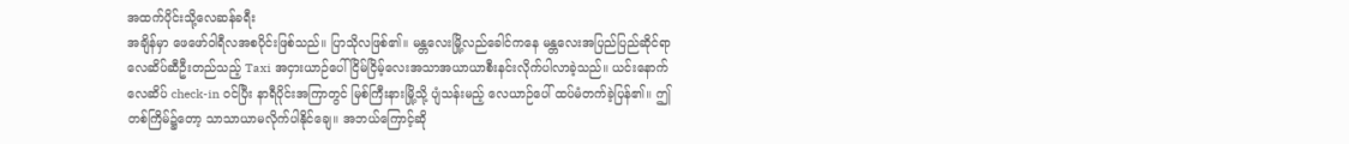အထက်ပိုင်းသို့လေဆန်ခရီး
အချိန်မှာ ဖေဖော်ဝါရီလအစပိုင်းဖြစ်သည်။ ပြာသိုလဖြစ်၏။ မန္တလေးမြို့လည်ခေါင်ကနေ မန္တလေးအပြည်ပြည်ဆိုင်ရာလေဆိပ်ဆီဦးတည်သည့် Taxi အငှားယာဉ်ပေါ် ငြိမ်ငြိမ့်လေးအသာအယာယာစီးနင်းလိုက်ပါလာခဲ့သည်။ ယင်းနောက် လေဆိပ် check-in ဝင်ပြီး နာရီပိုင်းအကြာတွင် မြစ်ကြီးနားမြို့သို့ ပျံသန်းမည့် လေယာဉ်ပေါ် ထပ်မံတက်ခဲ့ပြန်၏။ ဤတစ်ကြိမ်၌တော့ သာသာယာမလိုက်ပါနိုင်ချေ။ အဘယ်ကြောင့်ဆို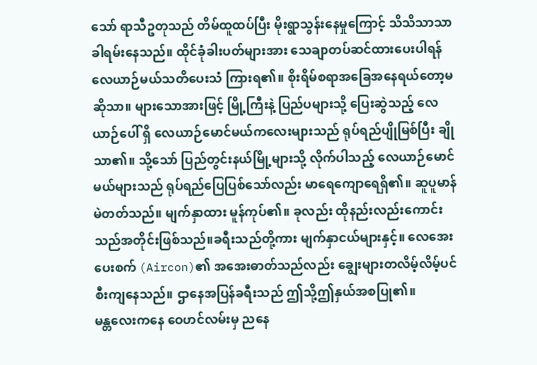သော် ရာသီဥတုသည် တိမ်ထူထပ်ပြီး မိုးရွာသွန်းနေမှုကြောင့် သိသိသာသာခါရမ်းနေသည်။ ထိုင်ခုံခါးပတ်များအား သေချာတပ်ဆင်ထားပေးပါရန် လေယာဉ်မယ်သတိပေးသံ ကြားရ၏။ စိုးရိမ်စရာအခြေအနေရယ်တော့မဆိုသာ။ များသောအားဖြင့် မြို့ကြီးနဲ့ ပြည်ပများသို့ ပြေးဆွဲသည့် လေယာဉ်ပေါ် ရှိ လေယာဉ်မောင်မယ်ကလေးများသည် ရုပ်ရည်ပျိုမြစ်ပြီး ချိုသာ၏။ သို့သော် ပြည်တွင်းနယ်မြို့များသို့ လိုက်ပါသည့် လေယာဉ်မောင်မယ်များသည် ရုပ်ရည်ပြေပြစ်သော်လည်း မာရေကျောရေရှိ၏။ ဆူပူမာန်မဲတတ်သည်။ မျက်နှာထား မူန်ကုပ်၏။ ခုလည်း ထိုနည်းလည်းကောင်း သည်အတိုင်းဖြစ်သည်။ခရီးသည်တို့ကား မျက်နှာငယ်များနှင့်။ လေအေးပေးစက် (Aircon)၏ အအေးဓာတ်သည်လည်း ချွေးများတလိမ့်လိမ့်ပင် စီးကျနေသည်။ ဌာနေအပြန်ခရီးသည် ဤသို့ဤနှယ်အစပြု၏။
မန္တလေးကနေ ဝေဟင်လမ်းမှ ညနေ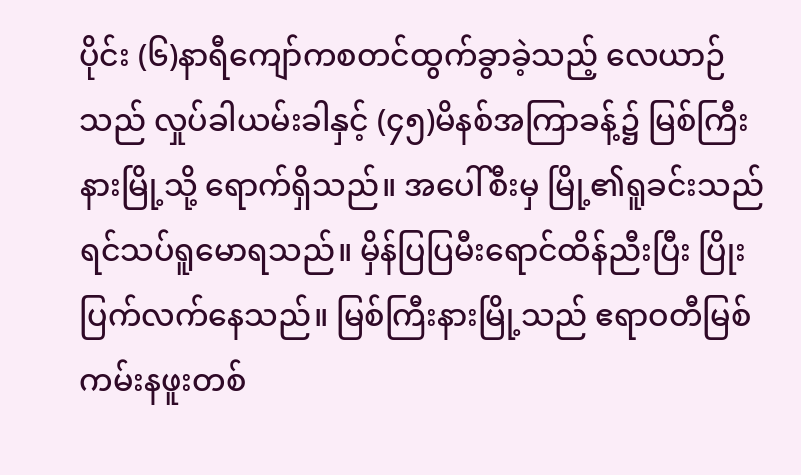ပိုင်း (၆)နာရီကျော်ကစတင်ထွက်ခွာခဲ့သည့် လေယာဉ်သည် လှုပ်ခါယမ်းခါနှင့် (၄၅)မိနစ်အကြာခန့်၌ မြစ်ကြီးနားမြို့သို့ ရောက်ရှိသည်။ အပေါ်စီးမှ မြို့၏ရူခင်းသည် ရင်သပ်ရူမောရသည်။ မှိန်ပြပြမီးရောင်ထိန်ညီးပြီး ပြိုးပြက်လက်နေသည်။ မြစ်ကြီးနားမြို့သည် ဧရာဝတီမြစ်ကမ်းနဖူးတစ်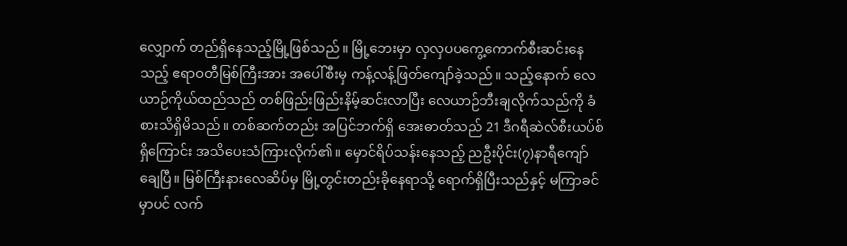လျှောက် တည်ရှိနေသည့်မြို့ဖြစ်သည်။ မြို့ဘေးမှာ လှလှပပကွေ့ကောက်စီးဆင်းနေသည့် ဧရာဝတီမြစ်ကြီးအား အပေါ်စီးမှ ကန့်လန့်ဖြတ်ကျော်ခဲ့သည်။ သည့်နောက် လေယာဉ်ကိုယ်ထည်သည် တစ်ဖြည်းဖြည်းနိမ့်ဆင်းလာပြီး လေယာဉ်ဘီးချလိုက်သည်ကို ခံစားသိရှိမိသည်။ တစ်ဆက်တည်း အပြင်ဘက်ရှိ အေးဓာတ်သည် 21 ဒီဂရီဆဲလ်စီးယပ်စ်ရှိကြောင်း အသိပေးသံကြားလိုက်၏။ မှောင်ရိပ်သန်းနေသည့် ညဦးပိုင်း(၇)နာရီကျော်ချေပြီ။ မြစ်ကြီးနားလေဆိပ်မှ မြို့တွင်းတည်းခိုနေရာသို့ ရောက်ရှိပြီးသည်နှင့် မကြာခင်မှာပင် လက်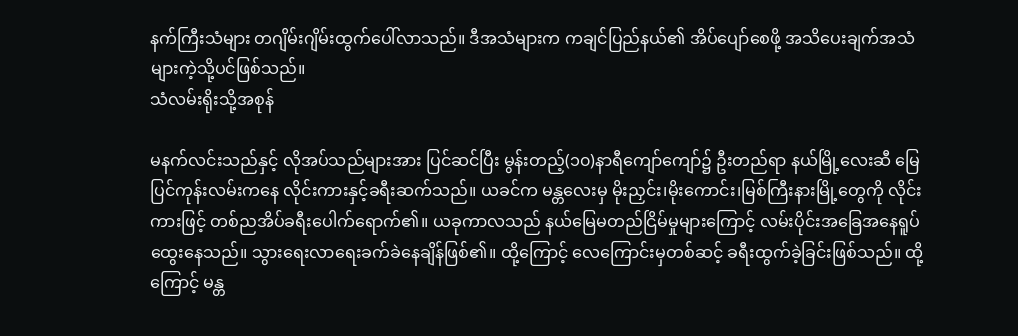နက်ကြီးသံများ တဂျိမ်းဂျိမ်းထွက်ပေါ်လာသည်။ ဒီအသံများက ကချင်ပြည်နယ်၏ အိပ်ပျော်စေဖို့ အသိပေးချက်အသံများကဲ့သို့ပင်ဖြစ်သည်။
သံလမ်းရိုးသို့အစုန်

မနက်လင်းသည်နှင့် လိုအပ်သည်များအား ပြင်ဆင်ပြီး မွန်းတည့်(၁၀)နာရီကျော်ကျော်၌ ဦးတည်ရာ နယ်မြို့လေးဆီ မြေပြင်ကုန်းလမ်းကနေ လိုင်းကားနှင့်ခရီးဆက်သည်။ ယခင်က မန္တလေးမှ မိုးညှင်း၊မိုးကောင်း၊မြစ်ကြီးနားမြို့တွေကို လိုင်းကားဖြင့် တစ်ညအိပ်ခရီးပေါက်ရောက်၏။ ယခုကာလသည် နယ်မြေမတည်ငြိမ်မှုများကြောင့် လမ်းပိုင်းအခြေအနေရူပ်ထွေးနေသည်။ သွားရေးလာရေးခက်ခဲနေချိန်ဖြစ်၏။ ထို့ကြောင့် လေကြောင်းမှတစ်ဆင့် ခရီးထွက်ခဲ့ခြင်းဖြစ်သည်။ ထို့ကြောင့် မန္တ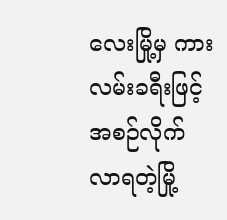လေးမြို့မှ ကားလမ်းခရီးဖြင့် အစဉ်လိုက်လာရတဲ့မြို့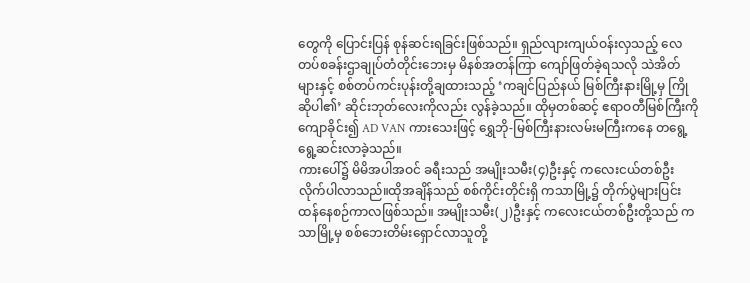တွေကို ပြောင်းပြန် စုန်ဆင်းရခြင်းဖြစ်သည်။ ရှည်လျားကျယ်ဝန်းလှသည့် လေတပ်စခန်းဌာချုပ်တံတိုင်းဘေးမှ မိနစ်အတန်ကြာ ကျော်ဖြတ်ခဲ့ရသလို သဲအိတ်များနှင့် စစ်တပ်ကင်းပုန်းတို့ချထားသည့် ‘ကချင်ပြည်နယ် မြစ်ကြီးနားမြို့မှ ကြိုဆိုပါ၏’ ဆိုင်းဘုတ်လေးကိုလည်း လွန်ခဲ့သည်။ ထိုမှတစ်ဆင့် ဧရာဝတီမြစ်ကြီးကို ကျောခိုင်း၍ AD VAN ကားသေးဖြင့် ရွှေဘို-မြစ်ကြီးနားလမ်းမကြီးကနေ တရွေ့ရွေ့ဆင်းလာခဲ့သည်။
ကားပေါ်၌ မိမိအပါအဝင် ခရီးသည် အမျိုးသမီး(၄)ဦးနှင့် ကလေးငယ်တစ်ဦးလိုက်ပါလာသည်။ထိုအချိန်သည် စစ်ကိုင်းတိုင်းရှိ ကသာမြို့၌ တိုက်ပွဲများပြင်းထန်နေစဉ်ကာလဖြစ်သည်။ အမျိုးသမီး(၂)ဦးနှင့် ကလေးငယ်တစ်ဦးတို့သည် ကသာမြို့မှ စစ်ဘေးတိမ်းရှောင်လာသူတို့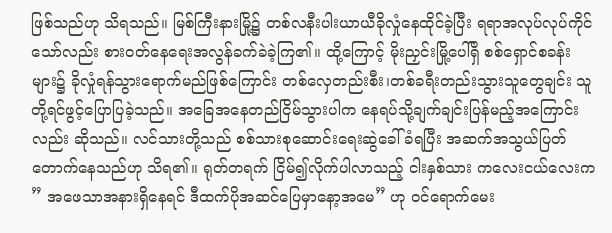ဖြစ်သည်ဟု သိရသည်။ မြစ်ကြီးနားမြို့၌ တစ်လနီးပါးယာယီခိုလှုံနေထိုင်ခဲ့ပြီး ရရာအလုပ်လုပ်ကိုင်သော်လည်း စားဝတ်နေရေးအလွန်ခက်ခဲခဲ့ကြ၏။ ထို့ကြောင့် မိုးညှင်းမြို့ပေါ်ရှိ စစ်ရှောင်စခန်းများ၌ ခိုလှုံရန်သွားရောက်မည်ဖြစ်ကြောင်း တစ်လှေတည်းစီး၊တစ်ခရီးတည်းသွားသူတွေချင်း သူတို့ရင်ဖွင့်ပြောပြခဲ့သည်။ အခြေအနေတည်ငြိမ်သွားပါက နေရပ်သို့ချက်ချင်းပြန်မည့်အကြောင်းလည်း ဆိုသည်။ လင်သားတို့သည် စစ်သားစုဆောင်းရေးဆွဲခေါ်ခံရပြီး အဆက်အသွယ်ပြတ်တောက်နေသည်ဟု သိရ၏။ ရုတ်တရက် ငြိမ်၍လိုက်ပါလာသည့် ငါးနှစ်သား ကလေးငယ်လေးက ” အဖေသာအနားရှိနေရင် ဒီထက်ပိုအဆင်ပြေမှာနော့အမေ” ဟု ဝင်ရောက်မေး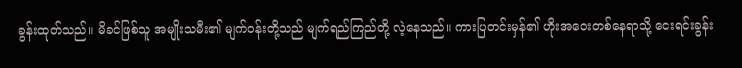ခွန်းထုတ်သည်။ မိခင်ဖြစ်သူ အမျိုးသမီး၏ မျက်ဝန်းတို့သည် မျက်ရည်ကြည်တို့ လဲ့နေသည်။ ကားပြတင်းမှန်၏ ဟိုးအဝေးတစ်နေရာသို့ ငေးရင်းခွန်း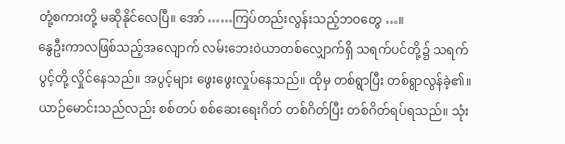တုံ့စကားတို့ မဆိုနိုင်လေပြီ။ အော် ……ကြပ်တည်းလွန်းသည့်ဘဝတွေ …။
နွေဦးကာလဖြစ်သည့်အလျောက် လမ်းဘေးဝဲယာတစ်လျှောက်ရှိ သရက်ပင်တို့၌ သရက်ပွင့်တို့ လှိုင်နေသည်။ အပွင့်များ ဖွေးဖွေးလှုပ်နေသည်။ ထိုမှ တစ်ရွာပြီး တစ်ရွာလွန်ခဲ့၏။ ယာဉ်မောင်းသည်လည်း စစ်တပ် စစ်ဆေးရေးဂိတ် တစ်ဂိတ်ပြီး တစ်ဂိတ်ရပ်ရသည်။ သုံး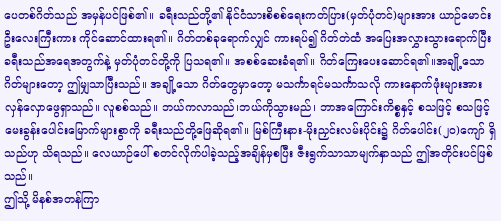ပေတစ်ဂိတ်သည် အမှန်ပင်ဖြစ်၏။ ခရီးသည်တို့၏ နိုင်ငံသားစိစစ်ရေးကတ်ပြား(မှတ်ပုံတင်)များအား ယာဉ်မောင်းဦးလေးကြီးကား ကိုင်ဆောင်ထားရ၏။ ဂိတ်တစ်ခုရောက်လျှင် ကားရပ်၍ ဂိတ်တဲထံ အပြေးအလွှားသွားရောက်ပြီး ခရီးသည်အရေအတွက်နဲ့ မှတ်ပုံတင်တို့ကို ပြသရ၏။ အစစ်ဆေးခံရ၏။ ဂိတ်ကြေးပေးဆောင်ရ၏။အချို့သောဂိတ်များတော့ ဤမျှသာပြီးသည်။ အချို့သော ဂိတ်တွေမှာတော့ မသင်္ကာရင်မသင်္ကာသလို ကားနောက်ဖုံးများအား လှန်လှောဖွေရှာသည်။ လူစစ်သည်။ ဘယ်ကလာသည်၊ဘယ်ကိုသွားမည်၊ ဘာအကြောင်းကိစ္စနှင့် စသဖြင့် စသဖြင့် မေးခွန်းပေါင်းမြောက်များစွာကို ခရီးသည်တို့ဖြေဆိုရ၏။ မြစ်ကြီးနား-မိုးညှင်းလမ်းပိုင်း၌ ဂိတ်ပေါင်း(၂၀)ကျော် ရှိသည်ဟု သိရသည်။ လေယာဉ်ပေါ် စတင်လိုက်ပါခဲ့သည့်အချိန်မှစပြီး ဇီးရွက်သာသာမျက်နှာသည် ဤအတိုင်းပင်ဖြစ်သည်။
ဤသို့ မိနစ်အတန်ကြာ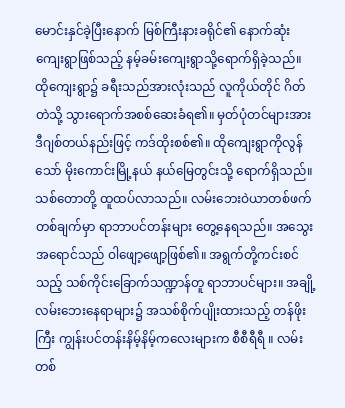မောင်းနှင်ခဲ့ပြီးနောက် မြစ်ကြီးနားခရိုင်၏ နောက်ဆုံးကျေးရွာဖြစ်သည့် နမ့်ခမ်းကျေးရွာသို့ရောက်ရှိခဲ့သည်။ ထိုကျေးရွာ၌ ခရီးသည်အားလုံးသည် လူကိုယ်တိုင် ဂိတ်တဲသို့ သွားရောက်အစစ်ဆေးခံရ၏။ မှတ်ပုံတင်များအား ဒီဂျစ်တယ်နည်းဖြင့် ကဒ်ထိုးစစ်၏။ ထိုကျေးရွာကိုလွန်သော် မိုးကောင်းမြို့နယ် နယ်မြေတွင်းသို့ ရောက်ရှိသည်။ သစ်တောတို့ ထူထပ်လာသည်။ လမ်းဘေးဝဲယာတစ်ဖက်တစ်ချက်မှာ ရာဘာပင်တန်းများ တွေ့နေရသည်။ အသွေးအရောင်သည် ဝါဖျော့ဖျော့ဖြစ်၏။ အရွက်တို့ကင်းစင်သည့် သစ်ကိုင်းခြောက်သဏ္ဍာန်တူ ရာဘာပင်များ။ အချို့လမ်းဘေးနေရာများ၌ အသစ်စိုက်ပျိုးထားသည့် တန်ဖိုးကြီး ကျွန်းပင်တန်းနိမ့်နိမ့်ကလေးများက စီစီရီရီ ။ လမ်းတစ်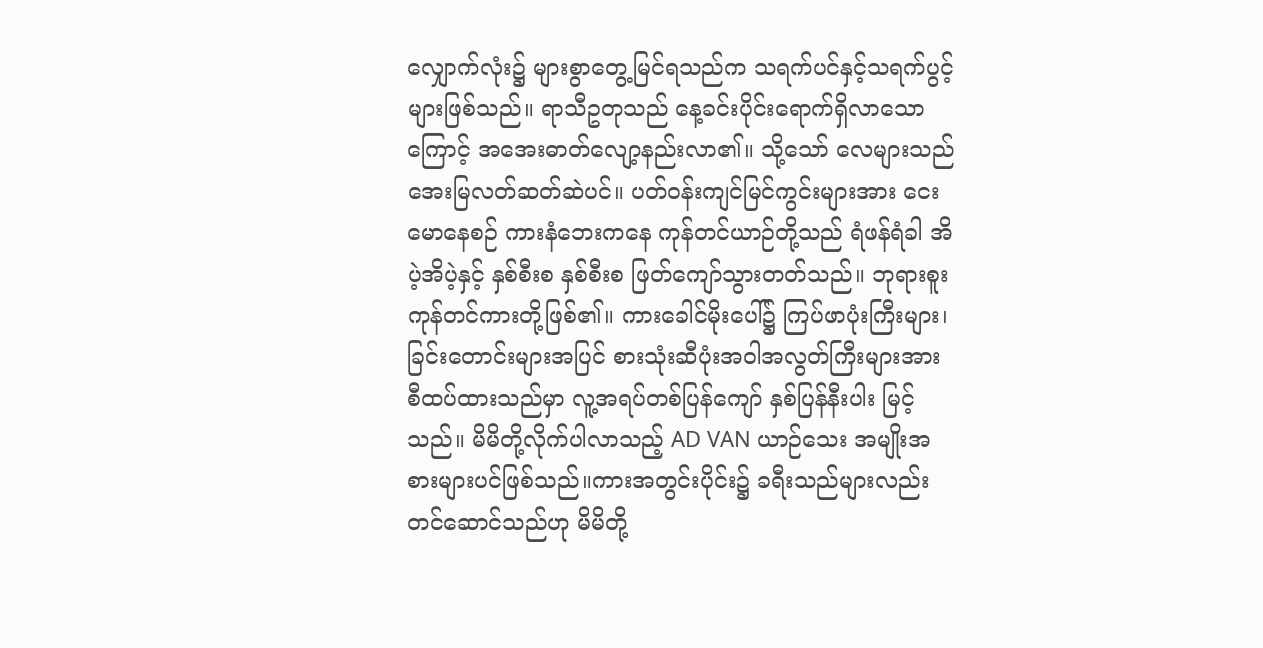လျှောက်လုံး၌ များစွာတွေ့မြင်ရသည်က သရက်ပင်နှင့်သရက်ပွင့်များဖြစ်သည်။ ရာသီဥတုသည် နေ့ခင်းပိုင်းရောက်ရှိလာသောကြောင့် အအေးဓာတ်လျော့နည်းလာ၏။ သို့သော် လေများသည် အေးမြလတ်ဆတ်ဆဲပင်။ ပတ်ဝန်းကျင်မြင်ကွင်းများအား ငေးမောနေစဉ် ကားနံဘေးကနေ ကုန်တင်ယာဉ်တို့သည် ရံဖန်ရံခါ အိပဲ့အိပဲ့နှင့် နှစ်စီးစ နှစ်စီးစ ဖြတ်ကျော်သွားတတ်သည်။ ဘုရားစူး ကုန်တင်ကားတို့ဖြစ်၏။ ကားခေါင်မိုးပေါ်၌ ကြပ်ဖာပုံးကြီးများ၊ ခြင်းတောင်းများအပြင် စားသုံးဆီပုံးအဝါအလွတ်ကြီးများအား စီထပ်ထားသည်မှာ လူ့အရပ်တစ်ပြန်ကျော် နှစ်ပြန်နီးပါး မြင့်သည်။ မိမိတို့လိုက်ပါလာသည့် AD VAN ယာဉ်သေး အမျိုးအစားများပင်ဖြစ်သည်။ကားအတွင်းပိုင်း၌ ခရီးသည်များလည်း တင်ဆောင်သည်ဟု မိမိတို့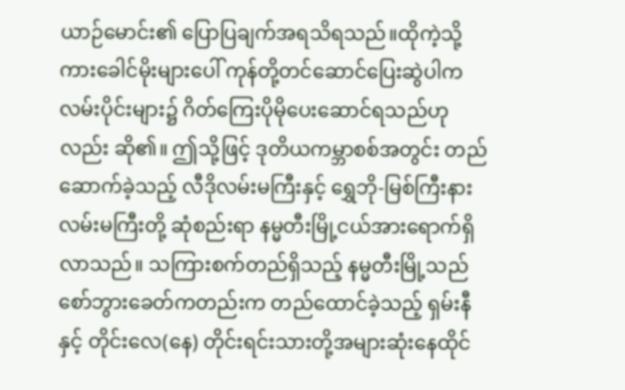ယာဉ်မောင်း၏ ပြောပြချက်အရသိရသည်။ထိုကဲ့သို့ ကားခေါင်မိုးများပေါ် ကုန်တို့တင်ဆောင်ပြေးဆွဲပါက လမ်းပိုင်းများ၌ ဂိတ်ကြေးပိုမိုပေးဆောင်ရသည်ဟုလည်း ဆို၏။ ဤသို့ဖြင့် ဒုတိယကမ္ဘာစစ်အတွင်း တည်ဆောက်ခဲ့သည့် လီဒိုလမ်းမကြီးနှင့် ရွှေဘို-မြစ်ကြီးနားလမ်းမကြီးတို့ ဆုံစည်းရာ နမ္မတီးမြို့ငယ်အားရောက်ရှိလာသည်။ သကြားစက်တည်ရှိသည့် နမ္မတီးမြို့သည် စော်ဘွားခေတ်ကတည်းက တည်ထောင်ခဲ့သည့် ရှမ်းနီနှင့် တိုင်းလေ(နေ) တိုင်းရင်းသားတို့အများဆုံးနေထိုင်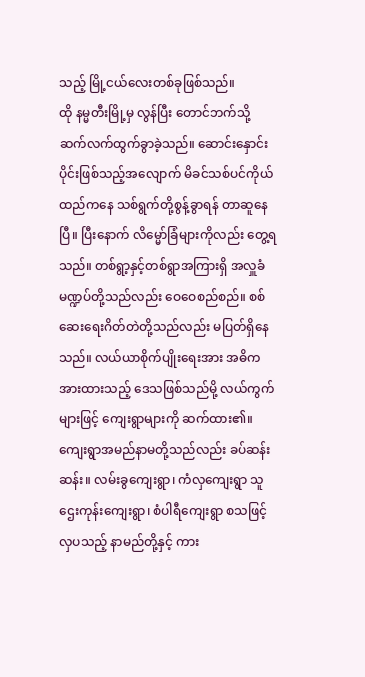သည့် မြို့ငယ်လေးတစ်ခုဖြစ်သည်။
ထို နမ္မတီးမြို့မှ လွန်ပြီး တောင်ဘက်သို့ ဆက်လက်ထွက်ခွာခဲ့သည်။ ဆောင်းနှောင်းပိုင်းဖြစ်သည့်အလျောက် မိခင်သစ်ပင်ကိုယ်ထည်ကနေ သစ်ရွက်တို့စွန့်ခွာရန် တာဆူနေပြီ။ ပြီးနောက် လိမ္မော်ခြံများကိုလည်း တွေ့ရသည်။ တစ်ရွာ့နှင့်တစ်ရွာအကြားရှိ အလှူခံမဏ္ဍပ်တို့သည်လည်း ဝေဝေစည်စည်။ စစ်ဆေးရေးဂိတ်တဲတို့သည်လည်း မပြတ်ရှိနေသည်။ လယ်ယာစိုက်ပျိုးရေးအား အဓိကအားထားသည့် ဒေသဖြစ်သည်မို့ လယ်ကွက်များဖြင့် ကျေးရွာများကို ဆက်ထား၏။ ကျေးရွာအမည်နာမတို့သည်လည်း ခပ်ဆန်းဆန်း။ လမ်းခွကျေးရွာ၊ ကံလှကျေးရွာ သူဌေးကုန်းကျေးရွာ၊ စံပါရီကျေးရွာ စသဖြင့်လှပသည့် နာမည်တို့နှင့် ကား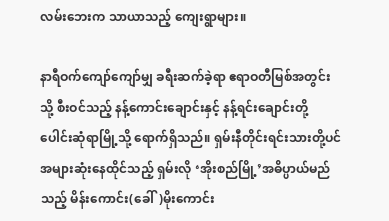လမ်းဘေးက သာယာသည့် ကျေးရွာများ။

နာရီဝက်ကျော်ကျော်မျှ ခရီးဆက်ခဲ့ရာ ဧရာဝတီမြစ်အတွင်းသို့ စီးဝင်သည့် နန့်ကောင်းချောင်းနှင့် နန့်ရင်းချောင်းတို့ ပေါင်းဆုံရာမြို့သို့ ရောက်ရှိသည်။ ရှမ်းနီတိုင်းရင်းသားတို့ပင် အများဆုံးနေထိုင်သည့် ရှမ်းလို ‘အိုးစည်မြို့’အဓိပ္ပာယ်မည်သည့် မိန်းကောင်း(ခေါ်)မိုးကောင်း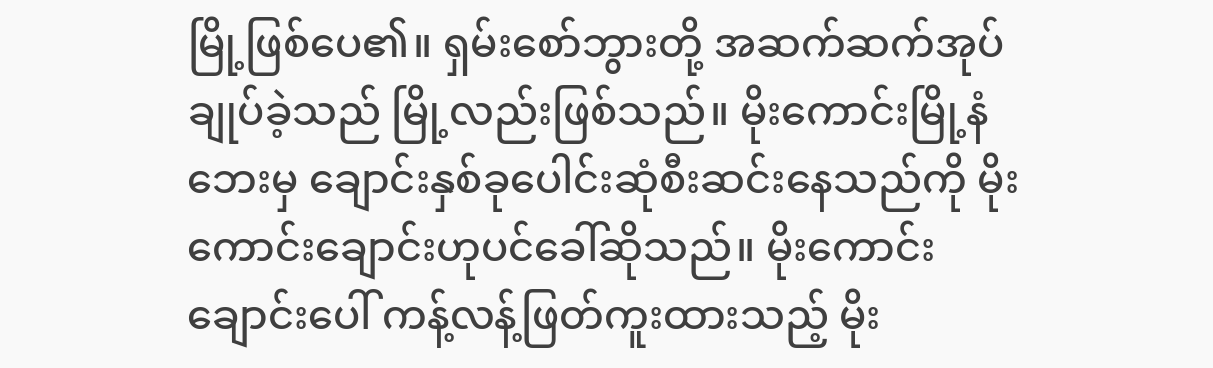မြို့ဖြစ်ပေ၏။ ရှမ်းစော်ဘွားတို့ အဆက်ဆက်အုပ်ချုပ်ခဲ့သည် မြို့လည်းဖြစ်သည်။ မိုးကောင်းမြို့နံဘေးမှ ချောင်းနှစ်ခုပေါင်းဆုံစီးဆင်းနေသည်ကို မိုးကောင်းချောင်းဟုပင်ခေါ်ဆိုသည်။ မိုးကောင်းချောင်းပေါ် ကန့်လန့်ဖြတ်ကူးထားသည့် မိုး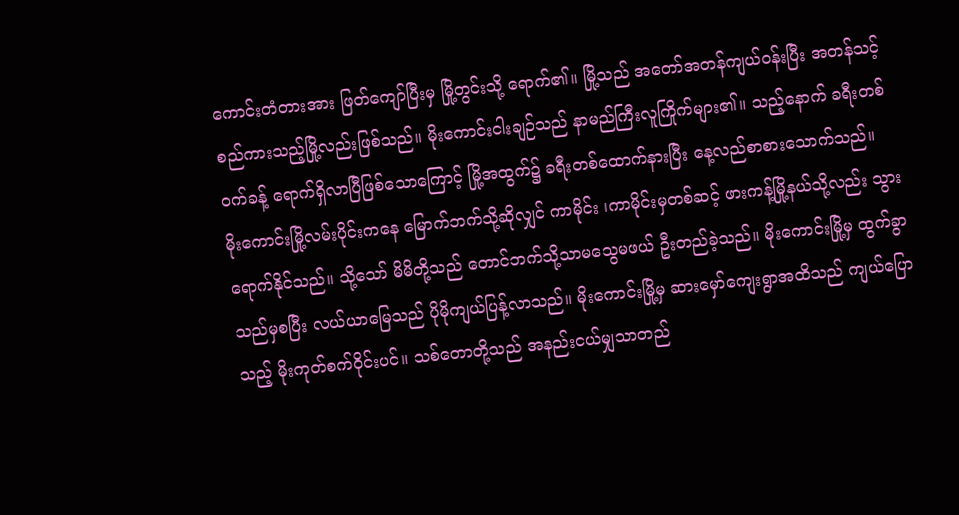ကောင်းတံတားအား ဖြတ်ကျော်ပြီးမှ မြို့တွင်းသို့ ရောက်၏။ မြို့သည် အတော်အတန်ကျယ်ဝန်းပြီး အတန်သင့်စည်ကားသည့်မြို့လည်းဖြစ်သည်။ မိုးကောင်းငါးချဉ်သည် နာမည်ကြီးလူကြိုက်များ၏။ သည့်နောက် ခရီးတစ်ဝက်ခန့် ရောက်ရှိလာပြီဖြစ်သောကြောင့် မြို့အထွက်၌ ခရီးတစ်ထောက်နားပြီး နေ့လည်စာစားသောက်သည်။
မိုးကောင်းမြို့လမ်းပိုင်းကနေ မြောက်ဘက်သို့ဆိုလျှင် ကာမိုင်း ၊ကာမိုင်းမှတစ်ဆင့် ဖားကန့်မြို့နယ်သို့လည်း သွားရောက်နိုင်သည်။ သို့သော် မိမိတို့သည် တောင်ဘက်သို့သာမသွေမဖယ် ဦးတည်ခဲ့သည်။ မိုးကောင်းမြို့မှ ထွက်ခွာသည်မှစပြီး လယ်ယာမြေသည် ပိုမိုကျယ်ပြန့်လာသည်။ မိုးကောင်းမြို့မှ ဆားမှော်ကျေးရွာအထိသည် ကျယ်ပြောသည့် မိုးကုတ်စက်ဝိုင်းပင်။ သစ်တောတို့သည် အနည်းငယ်မျှသာတည်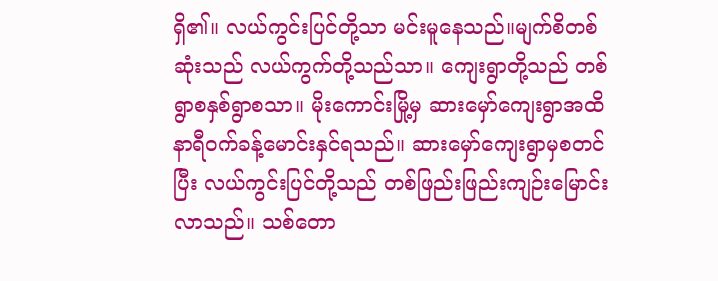ရှိ၏။ လယ်ကွင်းပြင်တို့သာ မင်းမူနေသည်။မျက်စိတစ်ဆုံးသည် လယ်ကွက်တို့သည်သာ။ ကျေးရွာတို့သည် တစ်ရွာစနှစ်ရွာစသာ။ မိုးကောင်းမြို့မှ ဆားမှော်ကျေးရွာအထိ နာရီဝက်ခန့်မောင်းနှင်ရသည်။ ဆားမှော်ကျေးရွာမှစတင်ပြီး လယ်ကွင်းပြင်တို့သည် တစ်ဖြည်းဖြည်းကျဉ်းမြောင်းလာသည်။ သစ်တော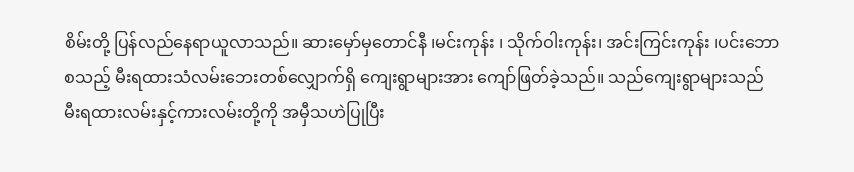စိမ်းတို့ ပြန်လည်နေရာယူလာသည်။ ဆားမှော်မှတောင်နီ ၊မင်းကုန်း ၊ သိုက်ဝါးကုန်း၊ အင်းကြင်းကုန်း ၊ပင်းဘော စသည့် မီးရထားသံလမ်းဘေးတစ်လျှောက်ရှိ ကျေးရွာများအား ကျော်ဖြတ်ခဲ့သည်။ သည်ကျေးရွာများသည် မီးရထားလမ်းနှင့်ကားလမ်းတို့ကို အမှီသဟဲပြုပြီး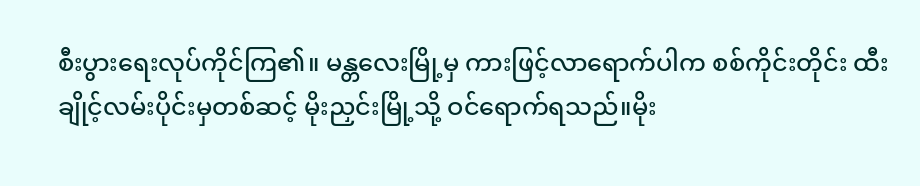စီးပွားရေးလုပ်ကိုင်ကြ၏။ မန္တလေးမြို့မှ ကားဖြင့်လာရောက်ပါက စစ်ကိုင်းတိုင်း ထီးချိုင့်လမ်းပိုင်းမှတစ်ဆင့် မိုးညှင်းမြို့သို့ ဝင်ရောက်ရသည်။မိုး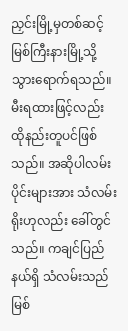ညှင်းမြို့မှတစ်ဆင့် မြစ်ကြီးနားမြို့သို့ သွားရောက်ရသည်။ မီးရထားဖြင့်လည်း ထိုနည်းတူပင်ဖြစ်သည်။ အဆိုပါလမ်းပိုင်းများအား သံလမ်းရိုးဟုလည်း ခေါ်တွင်သည်။ ကချင်ပြည်နယ်ရှိ သံလမ်းသည် မြစ်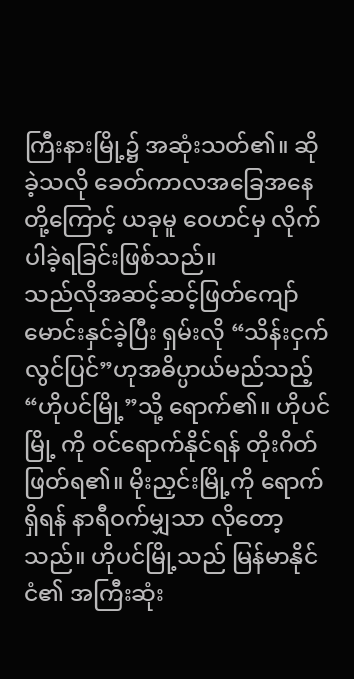ကြီးနားမြို့၌ အဆုံးသတ်၏။ ဆိုခဲ့သလို ခေတ်ကာလအခြေအနေတို့ကြောင့် ယခုမူ ဝေဟင်မှ လိုက်ပါခဲ့ရခြင်းဖြစ်သည်။
သည်လိုအဆင့်ဆင့်ဖြတ်ကျော်မောင်းနှင်ခဲ့ပြီး ရှမ်းလို “သိန်းငှက်လွင်ပြင်”ဟုအဓိပ္ပာယ်မည်သည့် “ဟိုပင်မြို့”သို့ ရောက်၏။ ဟိုပင်မြို့ ကို ဝင်ရောက်နိုင်ရန် တိုးဂိတ်ဖြတ်ရ၏။ မိုးညှင်းမြို့ကို ရောက်ရှိရန် နာရီဝက်မျှသာ လိုတော့သည်။ ဟိုပင်မြို့သည် မြန်မာနိုင်ငံ၏ အကြီးဆုံး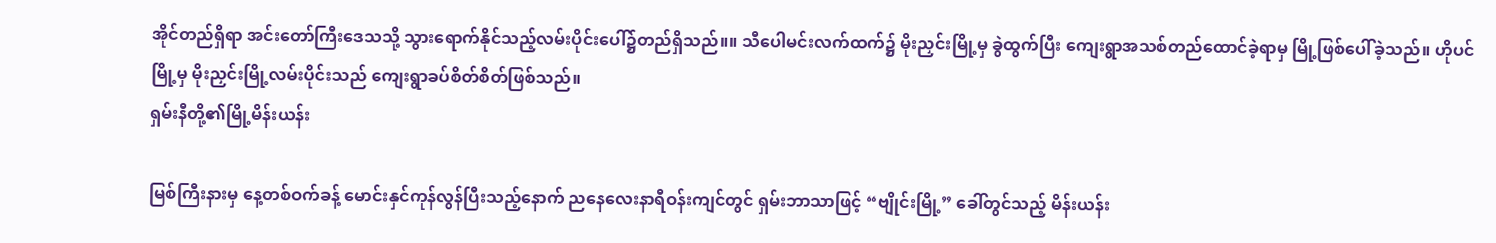အိုင်တည်ရှိရာ အင်းတော်ကြီးဒေသသို့ သွားရောက်နိုင်သည့်လမ်းပိုင်းပေါ်၌တည်ရှိသည်။။ သီပေါမင်းလက်ထက်၌ မိုးညှင်းမြို့မှ ခွဲထွက်ပြီး ကျေးရွာအသစ်တည်ထောင်ခဲ့ရာမှ မြို့ဖြစ်ပေါ်ခဲ့သည်။ ဟိုပင်မြို့မှ မိုးညှင်းမြို့လမ်းပိုင်းသည် ကျေးရွာခပ်စိတ်စိတ်ဖြစ်သည်။
ရှမ်းနီတို့၏မြို့မိန်းယန်း

မြစ်ကြီးနားမှ နေ့တစ်ဝက်ခန့် မောင်းနှင်ကုန်လွန်ပြီးသည့်နောက် ညနေလေးနာရီဝန်းကျင်တွင် ရှမ်းဘာသာဖြင့် “ဗျိုင်းမြို့” ခေါ်တွင်သည့် မိန်းယန်း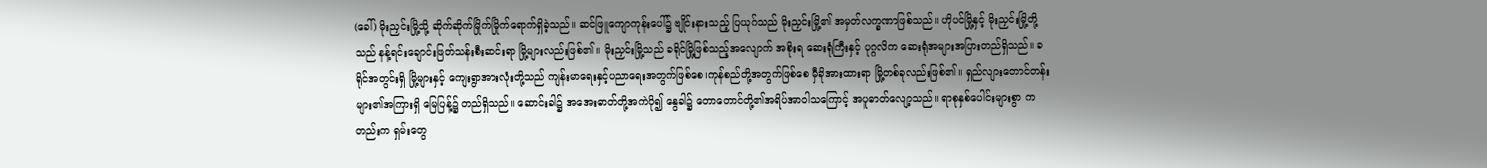(ခေါ်) မိုးညှင်းမြို့သို့ ဆိုက်ဆိုက်မြိုက်မြိုက်ရောက်ရှိခဲ့သည်။ ဆင်ဖြူကျောကုန်းပေါ်၌ ဗျိုင်းနားသည့် ပြယုဂ်သည် မိုးညှင်းမြို့၏ အမှတ်လက္ခဏာဖြစ်သည်။ ဟိုပင်မြို့နှင့် မိုးညှင်းမြို့တို့သည် နန့်ရင်းချောင်းဖြတ်သန်းစီးဆင်းရာ မြို့များလည်းဖြစ်၏။ မိုးညှင်းမြို့သည် ခရိုင်မြို့ဖြစ်သည့်အလျောက် အစိုးရ ဆေးရုံကြီးနှင့် ပုဂ္ဂလိက ဆေးရုံအများအပြားတည်ရှိသည်။ ခရိုင်အတွင်းရှိ မြို့များနှင့် ကျေးရွာအားလုံးတို့သည် ကျန်းမာရေးနှင့်ပညာရေးအတွက်ဖြစ်စေ၊ကုန်စည်တို့အတွက်ဖြစ်စေ မှီခိုအားထားရာ မြို့တစ်ခုလည်းဖြစ်၏။ ရှည်လျားတောင်တန်းများ၏အကြားရှိ မြေပြန့်၌ တည်ရှိသည်။ ဆောင်းခါ၌ အအေးဓာတ်တို့အကဲပို၍ နွေခါ၌ တောတောင်တို့၏အရိပ်အာဝါသကြောင့် အပူဓာတ်လျော့သည်။ ရာစုနှစ်ပေါင်းများစွာ ကတည်းက ရှမ်းတွေ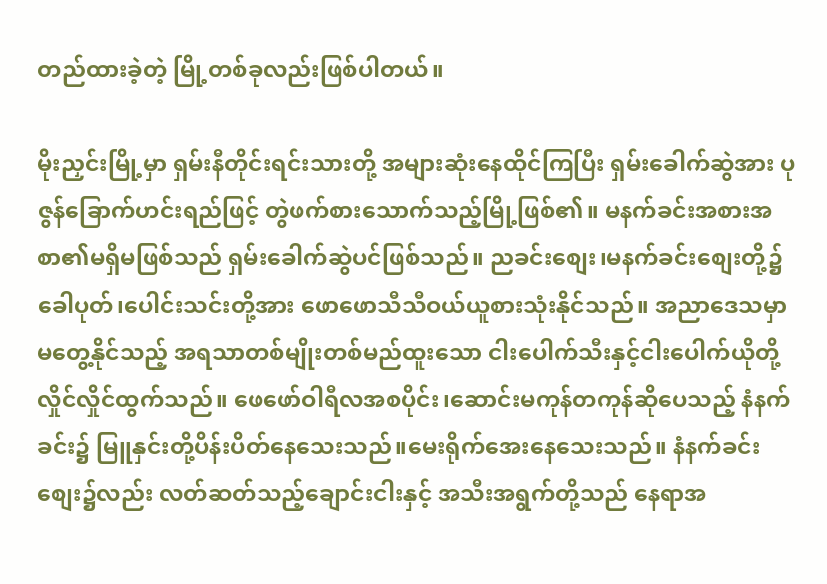တည်ထားခဲ့တဲ့ မြို့တစ်ခုလည်းဖြစ်ပါတယ်။

မိုးညှင်းမြို့မှာ ရှမ်းနီတိုင်းရင်းသားတို့ အများဆုံးနေထိုင်ကြပြီး ရှမ်းခေါက်ဆွဲအား ပုဇွန်ခြောက်ဟင်းရည်ဖြင့် တွဲဖက်စားသောက်သည့်မြို့ဖြစ်၏။ မနက်ခင်းအစားအစာ၏မရှိမဖြစ်သည် ရှမ်းခေါက်ဆွဲပင်ဖြစ်သည်။ ညခင်းစျေး၊မနက်ခင်းစျေးတို့၌ ခေါပုတ်၊ပေါင်းသင်းတို့အား ဖောဖောသီသီဝယ်ယူစားသုံးနိုင်သည်။ အညာဒေသမှာမတွေ့နိုင်သည့် အရသာတစ်မျိုးတစ်မည်ထူးသော ငါးပေါက်သီးနှင့်ငါးပေါက်ယိုတို့ လှိုင်လှိုင်ထွက်သည်။ ဖေဖော်ဝါရီလအစပိုင်း၊ဆောင်းမကုန်တကုန်ဆိုပေသည့် နံနက်ခင်း၌ မြူနှင်းတို့ပိန်းပိတ်နေသေးသည်။မေးရိုက်အေးနေသေးသည်။ နံနက်ခင်းစျေး၌လည်း လတ်ဆတ်သည့်ချောင်းငါးနှင့် အသီးအရွက်တို့သည် နေရာအ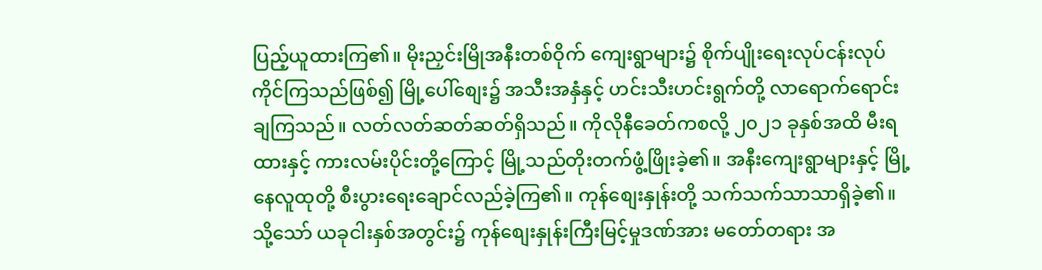ပြည့်ယူထားကြ၏။ မိုးညှင်းမြိုအနီးတစ်ဝိုက် ကျေးရွာများ၌ စိုက်ပျိုးရေးလုပ်ငန်းလုပ်ကိုင်ကြသည်ဖြစ်၍ မြို့ပေါ်စျေး၌ အသီးအနှံနှင့် ဟင်းသီးဟင်းရွက်တို့ လာရောက်ရောင်းချကြသည်။ လတ်လတ်ဆတ်ဆတ်ရှိသည်။ ကိုလိုနီခေတ်ကစလို့ ၂၀၂၁ ခုနှစ်အထိ မီးရထားနှင့် ကားလမ်းပိုင်းတို့ကြောင့် မြို့သည်တိုးတက်ဖွံ့ဖြိုးခဲ့၏။ အနီးကျေးရွာများနှင့် မြို့နေလူထုတို့ စီးပွားရေးချောင်လည်ခဲ့ကြ၏။ ကုန်စျေးနှုန်းတို့ သက်သက်သာသာရှိခဲ့၏။ သို့သော် ယခုငါးနှစ်အတွင်း၌ ကုန်စျေးနှုန်းကြီးမြင့်မှုဒဏ်အား မတော်တရား အ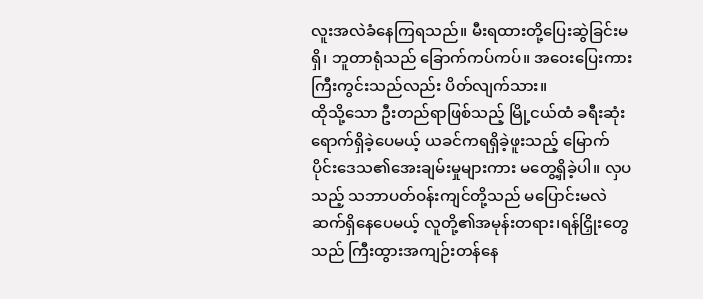လူးအလဲခံနေကြရသည်။ မီးရထားတို့ပြေးဆွဲခြင်းမရှိ၊ ဘူတာရုံသည် ခြောက်ကပ်ကပ်။ အဝေးပြေးကားကြီးကွင်းသည်လည်း ပိတ်လျက်သား။
ထိုသို့သော ဦးတည်ရာဖြစ်သည့် မြို့ငယ်ထံ ခရီးဆုံးရောက်ရှိခဲ့ပေမယ့် ယခင်ကရရှိခဲ့ဖူးသည့် မြောက်ပိုင်းဒေသ၏အေးချမ်းမှုများကား မတွေ့ရှိခဲ့ပါ။ လှပသည့် သဘာပတ်ဝန်းကျင်တို့သည် မပြောင်းမလဲဆက်ရှိနေပေမယ့် လူတို့၏အမုန်းတရား၊ရန်ငြှိုးတွေသည် ကြီးထွားအကျဉ်းတန်နေ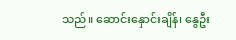သည်။ ဆောင်းနှောင်းချိန်၊ နွေဦး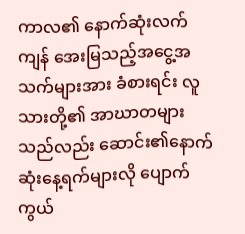ကာလ၏ နောက်ဆုံးလက်ကျန် အေးမြသည့်အငွေ့အသက်များအား ခံစားရင်း လူသားတို့၏ အာဃာတများသည်လည်း ဆောင်း၏နောက်ဆုံးနေ့ရက်များလို ပျောက်ကွယ်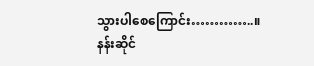သွားပါစေကြောင်း…………..။
နန်းဆိုင်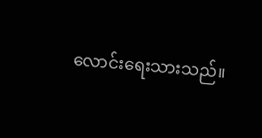လောင်းရေးသားသည်။